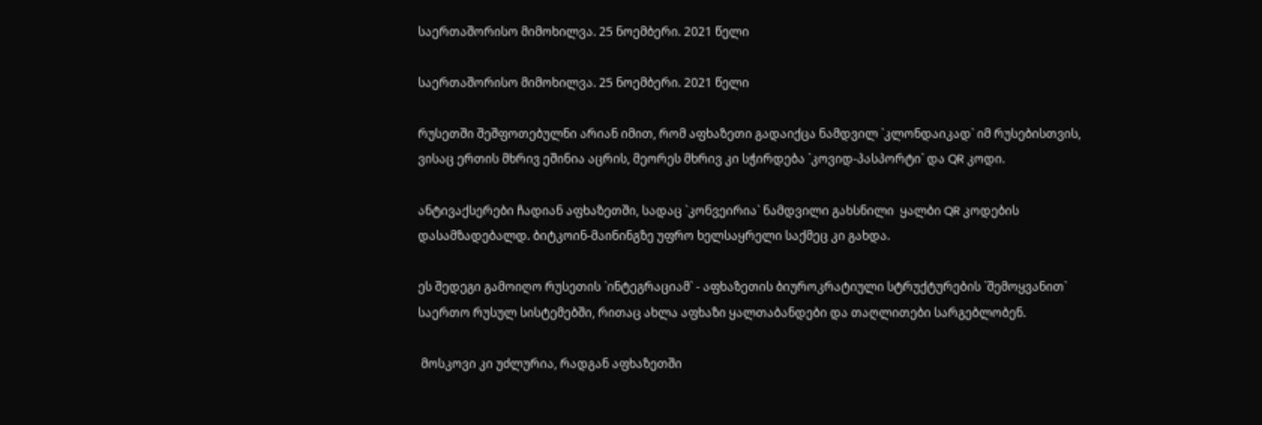საერთაშორისო მიმოხილვა. 25 ნოემბერი. 2021 წელი

საერთაშორისო მიმოხილვა. 25 ნოემბერი. 2021 წელი

რუსეთში შეშფოთებულნი არიან იმით, რომ აფხაზეთი გადაიქცა ნამდვილ `კლონდაიკად` იმ რუსებისთვის, ვისაც ერთის მხრივ ეშინია აცრის, მეორეს მხრივ კი სჭირდება `კოვიდ-პასპორტი` და QR კოდი.

ანტივაქსერები ჩადიან აფხაზეთში, სადაც `კონვეირია` ნამდვილი გახსნილი  ყალბი QR კოდების დასამზადებალდ. ბიტკოინ-მაინინგზე უფრო ხელსაყრელი საქმეც კი გახდა.

ეს შედეგი გამოიღო რუსეთის `ინტეგრაციამ` - აფხაზეთის ბიუროკრატიული სტრუქტურების `შემოყვანით` საერთო რუსულ სისტემებში, რითაც ახლა აფხაზი ყალთაბანდები და თაღლითები სარგებლობენ.

 მოსკოვი კი უძლურია, რადგან აფხაზეთში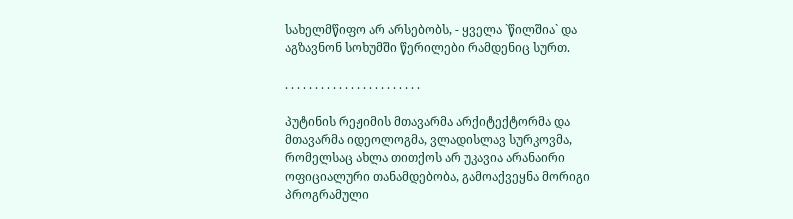სახელმწიფო არ არსებობს, - ყველა `წილშია` და აგზავნონ სოხუმში წერილები რამდენიც სურთ.

. . . . . . . . . . . . . . . . . . . . . . .

პუტინის რეჟიმის მთავარმა არქიტექტორმა და მთავარმა იდეოლოგმა, ვლადისლავ სურკოვმა, რომელსაც ახლა თითქოს არ უკავია არანაირი ოფიციალური თანამდებობა, გამოაქვეყნა მორიგი პროგრამული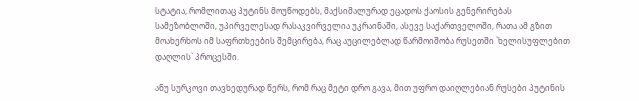სტატია, რომლითაც პუტინს მოუწოდებს, მაქსიმალურად ეცადოს ქაოსის გენერირებას სამეზობლოში, უპირველესად რასაკვირველია უკრაინაში, ასევე საქართველოში, რათა ამ გზით მოახერხოს იმ საფრთხეების შემცირება, რაც აუცილებლად წარმოიშობა რუსეთში `ხელისუფლებით დაღლის` პროცესში.

ანუ სურკოვი თავხედურად წერს, რომ რაც მეტი დრო გავა, მით უფრო დაიღლებიან რუსები პუტინის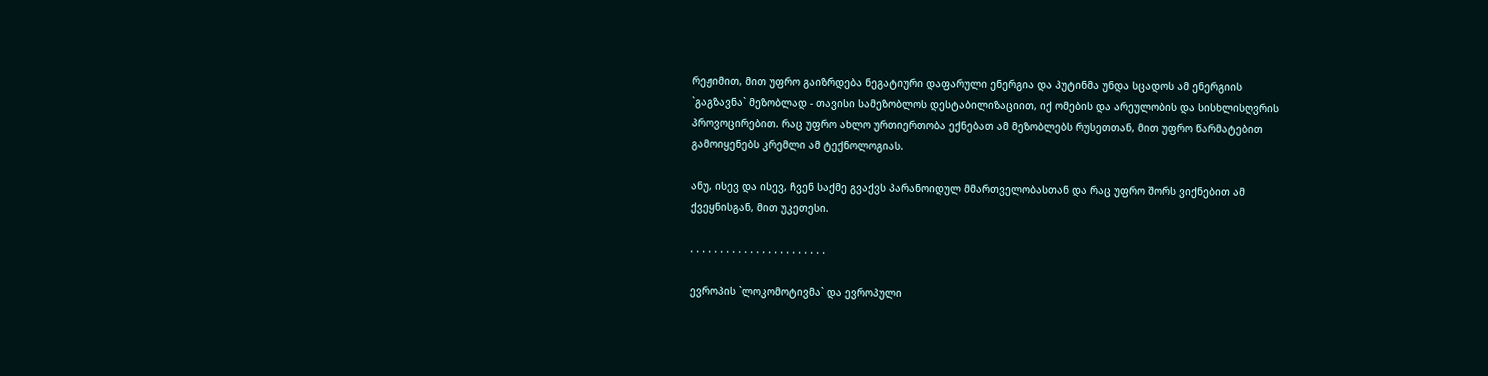რეჟიმით, მით უფრო გაიზრდება ნეგატიური დაფარული ენერგია და პუტინმა უნდა სცადოს ამ ენერგიის `გაგზავნა` მეზობლად - თავისი სამეზობლოს დესტაბილიზაციით, იქ ომების და არეულობის და სისხლისღვრის პროვოცირებით. რაც უფრო ახლო ურთიერთობა ექნებათ ამ მეზობლებს რუსეთთან, მით უფრო წარმატებით გამოიყენებს კრემლი ამ ტექნოლოგიას.

ანუ, ისევ და ისევ, ჩვენ საქმე გვაქვს პარანოიდულ მმართველობასთან და რაც უფრო შორს ვიქნებით ამ ქვეყნისგან, მით უკეთესი.

. . . . . . . . . . . . . . . . . . . . . . .

ევროპის `ლოკომოტივმა` და ევროპული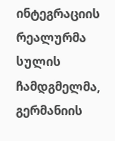ინტეგრაციის რეალურმა სულის ჩამდგმელმა, გერმანიის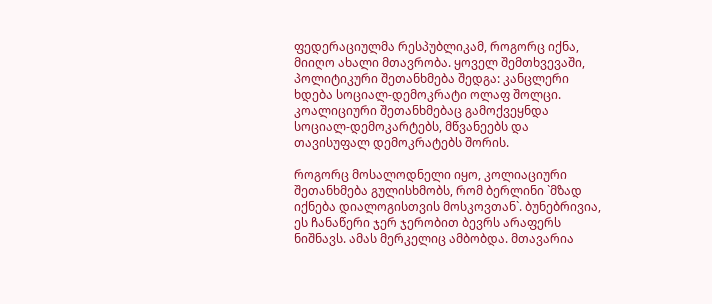ფედერაციულმა რესპუბლიკამ, როგორც იქნა, მიიღო ახალი მთავრობა. ყოველ შემთხვევაში, პოლიტიკური შეთანხმება შედგა: კანცლერი ხდება სოციალ-დემოკრატი ოლაფ შოლცი. კოალიციური შეთანხმებაც გამოქვეყნდა სოციალ-დემოკარტებს, მწვანეებს და თავისუფალ დემოკრატებს შორის.

როგორც მოსალოდნელი იყო, კოლიაციური შეთანხმება გულისხმობს, რომ ბერლინი `მზად იქნება დიალოგისთვის მოსკოვთან`. ბუნებრივია, ეს ჩანაწერი ჯერ ჯერობით ბევრს არაფერს ნიშნავს. ამას მერკელიც ამბობდა. მთავარია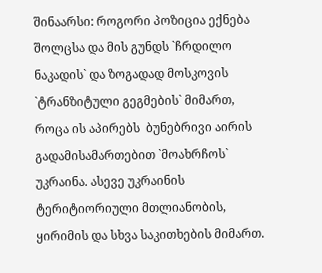შინაარსი: როგორი პოზიცია ექნება შოლცსა და მის გუნდს `ჩრდილო ნაკადის` და ზოგადად მოსკოვის `ტრანზიტული გეგმების` მიმართ, როცა ის აპირებს  ბუნებრივი აირის გადამისამართებით `მოახრჩოს` უკრაინა. ასევე უკრაინის ტერიტიორიული მთლიანობის, ყირიმის და სხვა საკითხების მიმართ.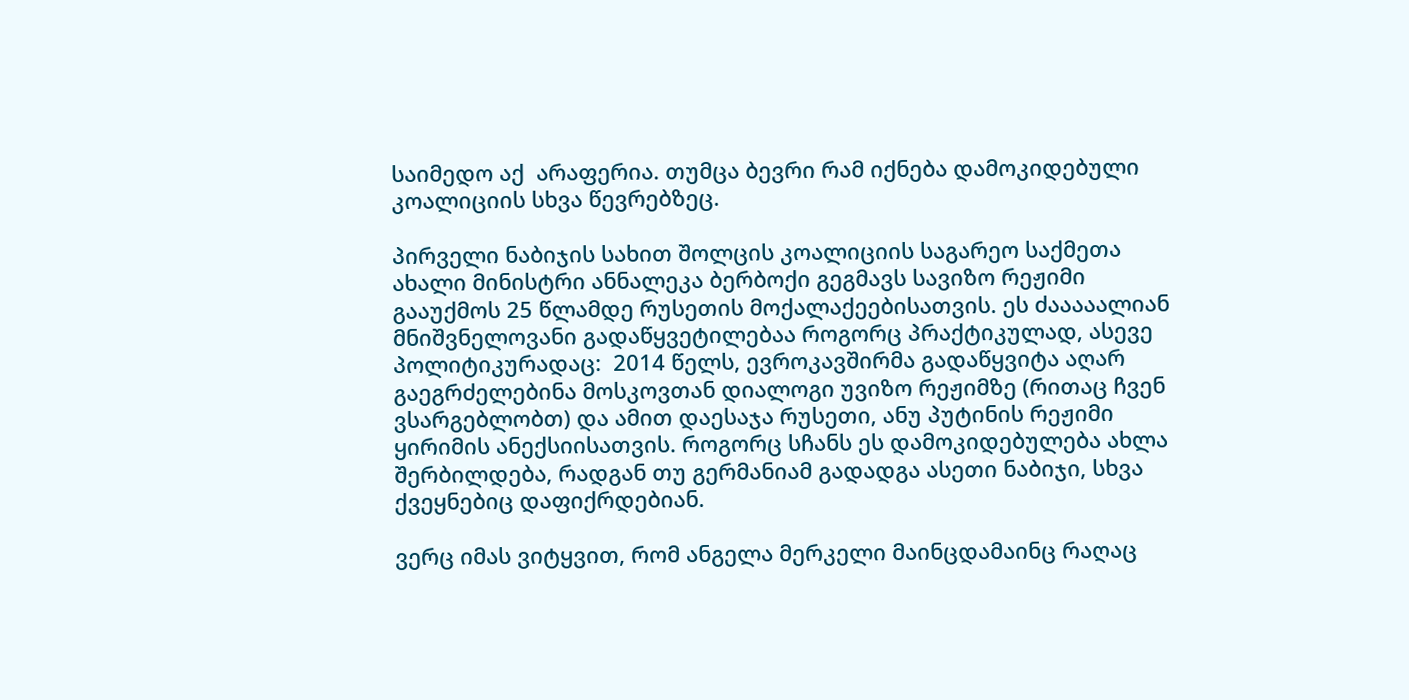საიმედო აქ  არაფერია. თუმცა ბევრი რამ იქნება დამოკიდებული კოალიციის სხვა წევრებზეც.

პირველი ნაბიჯის სახით შოლცის კოალიციის საგარეო საქმეთა ახალი მინისტრი ანნალეკა ბერბოქი გეგმავს სავიზო რეჟიმი გააუქმოს 25 წლამდე რუსეთის მოქალაქეებისათვის. ეს ძააააალიან მნიშვნელოვანი გადაწყვეტილებაა როგორც პრაქტიკულად, ასევე პოლიტიკურადაც:  2014 წელს, ევროკავშირმა გადაწყვიტა აღარ გაეგრძელებინა მოსკოვთან დიალოგი უვიზო რეჟიმზე (რითაც ჩვენ ვსარგებლობთ) და ამით დაესაჯა რუსეთი, ანუ პუტინის რეჟიმი ყირიმის ანექსიისათვის. როგორც სჩანს ეს დამოკიდებულება ახლა შერბილდება, რადგან თუ გერმანიამ გადადგა ასეთი ნაბიჯი, სხვა ქვეყნებიც დაფიქრდებიან.

ვერც იმას ვიტყვით, რომ ანგელა მერკელი მაინცდამაინც რაღაც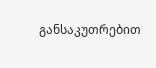განსაკუთრებით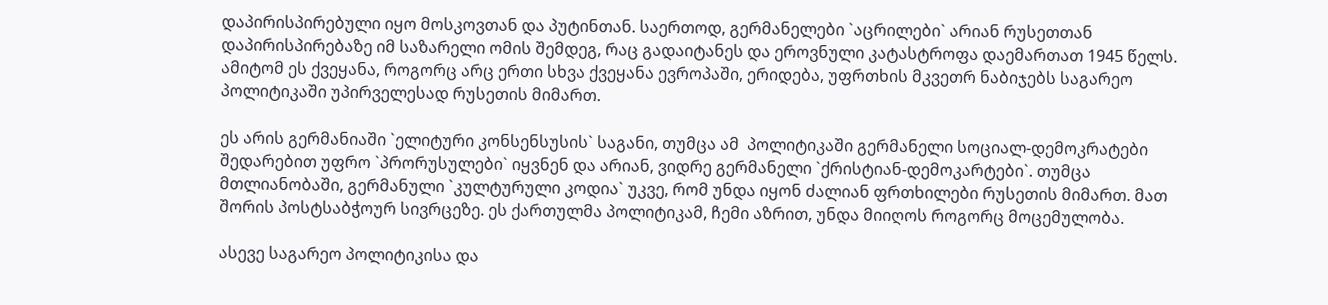დაპირისპირებული იყო მოსკოვთან და პუტინთან. საერთოდ, გერმანელები `აცრილები` არიან რუსეთთან დაპირისპირებაზე იმ საზარელი ომის შემდეგ, რაც გადაიტანეს და ეროვნული კატასტროფა დაემართათ 1945 წელს. ამიტომ ეს ქვეყანა, როგორც არც ერთი სხვა ქვეყანა ევროპაში, ერიდება, უფრთხის მკვეთრ ნაბიჯებს საგარეო პოლიტიკაში უპირველესად რუსეთის მიმართ.

ეს არის გერმანიაში `ელიტური კონსენსუსის` საგანი, თუმცა ამ  პოლიტიკაში გერმანელი სოციალ-დემოკრატები შედარებით უფრო `პრორუსულები` იყვნენ და არიან, ვიდრე გერმანელი `ქრისტიან-დემოკარტები`. თუმცა მთლიანობაში, გერმანული `კულტურული კოდია` უკვე, რომ უნდა იყონ ძალიან ფრთხილები რუსეთის მიმართ. მათ შორის პოსტსაბჭოურ სივრცეზე. ეს ქართულმა პოლიტიკამ, ჩემი აზრით, უნდა მიიღოს როგორც მოცემულობა.

ასევე საგარეო პოლიტიკისა და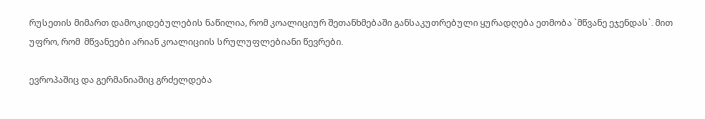რუსეთის მიმართ დამოკიდებულების ნაწილია, რომ კოალიციურ შეთანხმებაში განსაკუთრებული ყურადღება ეთმობა `მწვანე ეჯენდას`. მით უფრო, რომ  მწვანეები არიან კოალიციის სრულუფლებიანი წევრები.

ევროპაშიც და გერმანიაშიც გრძელდება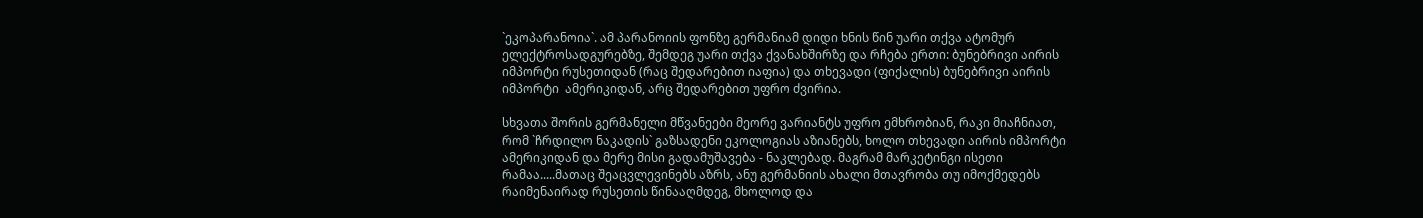`ეკოპარანოია`. ამ პარანოიის ფონზე გერმანიამ დიდი ხნის წინ უარი თქვა ატომურ ელექტროსადგურებზე, შემდეგ უარი თქვა ქვანახშირზე და რჩება ერთი: ბუნებრივი აირის იმპორტი რუსეთიდან (რაც შედარებით იაფია) და თხევადი (ფიქალის) ბუნებრივი აირის იმპორტი  ამერიკიდან, არც შედარებით უფრო ძვირია.

სხვათა შორის გერმანელი მწვანეები მეორე ვარიანტს უფრო ემხრობიან, რაკი მიაჩნიათ, რომ `ჩრდილო ნაკადის` გაზსადენი ეკოლოგიას აზიანებს, ხოლო თხევადი აირის იმპორტი ამერიკიდან და მერე მისი გადამუშავება - ნაკლებად. მაგრამ მარკეტინგი ისეთი რამაა.....მათაც შეაცვლევინებს აზრს, ანუ გერმანიის ახალი მთავრობა თუ იმოქმედებს რაიმენაირად რუსეთის წინააღმდეგ, მხოლოდ და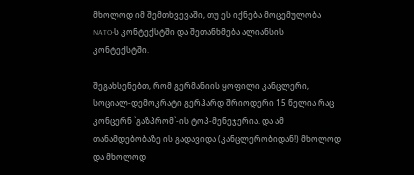მხოლოდ იმ შემთხვევაში, თუ ეს იქნება მოცემულობა NATO-ს კონტექსტში და შეთანხმება ალიანსის კონტექსტში.

შეგახსენებთ, რომ გერმანიის ყოფილი კანცლერი, სოციალ-დემოკრატი გერჰარდ შრიოდერი 15 წელია რაც კონცერნ `გაზპრომ`-ის ტოპ-მენეჯერია. და ამ თანამდებობაზე ის გადავიდა (კანცლერობიდან!) მხოლოდ და მხოლოდ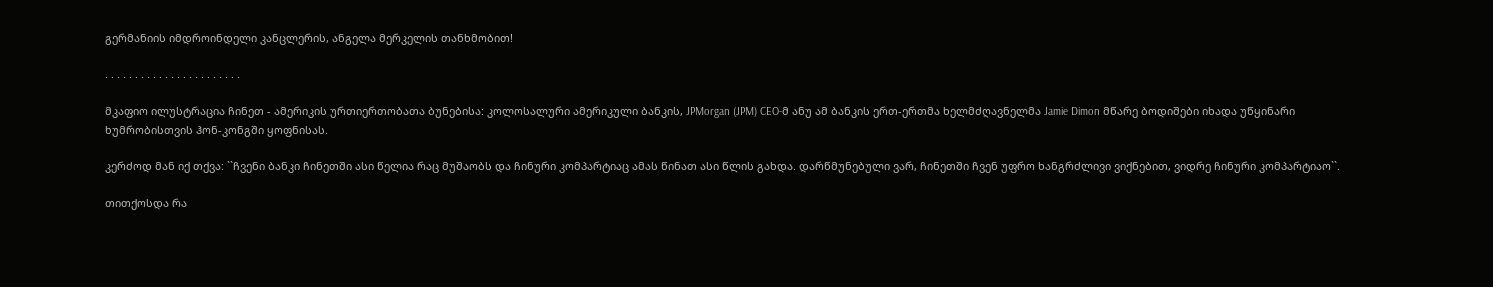გერმანიის იმდროინდელი კანცლერის, ანგელა მერკელის თანხმობით!

. . . . . . . . . . . . . . . . . . . . . . .

მკაფიო ილუსტრაცია ჩინეთ - ამერიკის ურთიერთობათა ბუნებისა: კოლოსალური ამერიკული ბანკის, JPMorgan (JPM) CEO-მ ანუ ამ ბანკის ერთ-ერთმა ხელმძღავნელმა Jamie Dimon მწარე ბოდიშები იხადა უწყინარი ხუმრობისთვის ჰონ-კონგში ყოფნისას.

კერძოდ მან იქ თქვა: ``ჩვენი ბანკი ჩინეთში ასი წელია რაც მუშაობს და ჩინური კომპარტიაც ამას წინათ ასი წლის გახდა. დარწმუნებული ვარ, ჩინეთში ჩვენ უფრო ხანგრძლივი ვიქნებით, ვიდრე ჩინური კომპარტიაო``.

თითქოსდა რა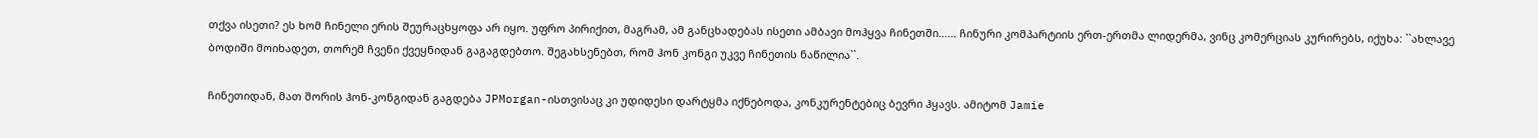თქვა ისეთი? ეს ხომ ჩინელი ერის შეურაცხყოფა არ იყო. უფრო პირიქით, მაგრამ, ამ განცხადებას ისეთი ამბავი მოჰყვა ჩინეთში...... ჩინური კომპარტიის ერთ-ერთმა ლიდერმა, ვინც კომერციას კურირებს, იქუხა: ``ახლავე ბოდიში მოიხადეთ, თორემ ჩვენი ქვეყნიდან გაგაგდებთო. შეგახსენებთ, რომ ჰონ კონგი უკვე ჩინეთის ნაწილია``.

ჩინეთიდან, მათ შორის ჰონ-კონგიდან გაგდება JPMorgan-ისთვისაც კი უდიდესი დარტყმა იქნებოდა, კონკურენტებიც ბევრი ჰყავს. ამიტომ Jamie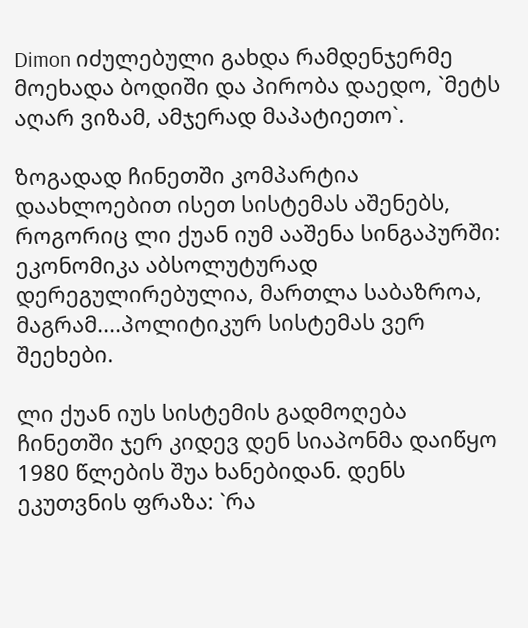Dimon იძულებული გახდა რამდენჯერმე მოეხადა ბოდიში და პირობა დაედო, `მეტს აღარ ვიზამ, ამჯერად მაპატიეთო`.

ზოგადად ჩინეთში კომპარტია დაახლოებით ისეთ სისტემას აშენებს, როგორიც ლი ქუან იუმ ააშენა სინგაპურში: ეკონომიკა აბსოლუტურად დერეგულირებულია, მართლა საბაზროა, მაგრამ....პოლიტიკურ სისტემას ვერ შეეხები.

ლი ქუან იუს სისტემის გადმოღება ჩინეთში ჯერ კიდევ დენ სიაპონმა დაიწყო 1980 წლების შუა ხანებიდან. დენს  ეკუთვნის ფრაზა: `რა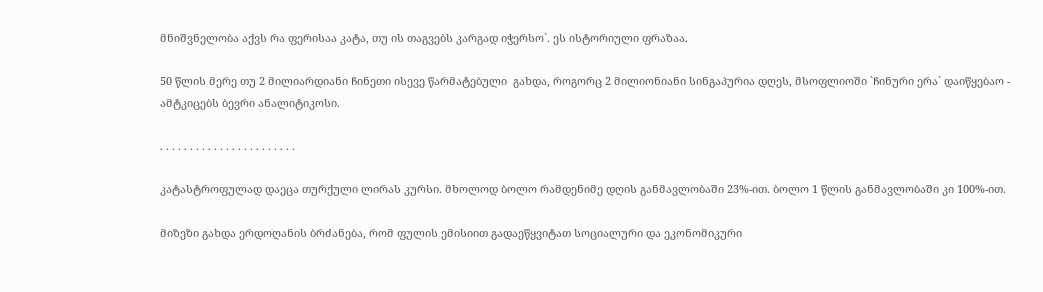მნიშვნელობა აქვს რა ფერისაა კატა, თუ ის თაგვებს კარგად იჭერსო`. ეს ისტორიული ფრაზაა.

50 წლის მერე თუ 2 მილიარდიანი ჩინეთი ისევე წარმატებული  გახდა, როგორც 2 მილიონიანი სინგაპურია დღეს, მსოფლიოში `ჩინური ერა` დაიწყებაო - ამტკიცებს ბევრი ანალიტიკოსი.

. . . . . . . . . . . . . . . . . . . . . . .

კატასტროფულად დაეცა თურქული ლირას კურსი. მხოლოდ ბოლო რამდენიმე დღის განმავლობაში 23%-ით. ბოლო 1 წლის განმავლობაში კი 100%-ით.

მიზეზი გახდა ერდოღანის ბრძანება, რომ ფულის ემისიით გადაეწყვიტათ სოციალური და ეკონომიკური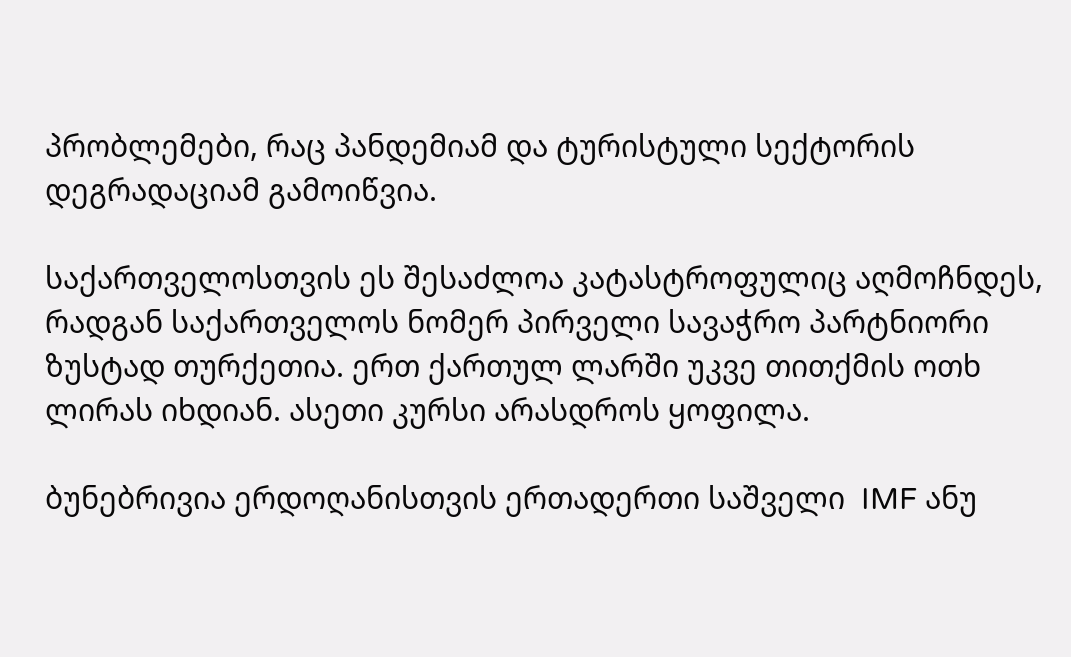პრობლემები, რაც პანდემიამ და ტურისტული სექტორის დეგრადაციამ გამოიწვია.

საქართველოსთვის ეს შესაძლოა კატასტროფულიც აღმოჩნდეს, რადგან საქართველოს ნომერ პირველი სავაჭრო პარტნიორი ზუსტად თურქეთია. ერთ ქართულ ლარში უკვე თითქმის ოთხ  ლირას იხდიან. ასეთი კურსი არასდროს ყოფილა.

ბუნებრივია ერდოღანისთვის ერთადერთი საშველი  IMF ანუ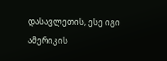დასავლეთის, ესე იგი  ამერიკის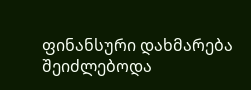ფინანსური დახმარება შეიძლებოდა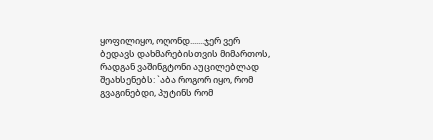ყოფილიყო, ოღონდ.......ჯერ ვერ ბედავს დახმარებისთვის მიმართოს, რადგან ვაშინგტონი აუცილებლად შეახსენებს: `აბა როგორ იყო, რომ გვაგინებდი, პუტინს რომ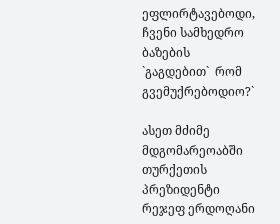ეფლირტავებოდი, ჩვენი სამხედრო ბაზების `გაგდებით`  რომ გვემუქრებოდიო?`

ასეთ მძიმე მდგომარეოაბში თურქეთის პრეზიდენტი რეჯეფ ერდოღანი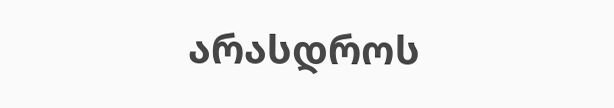არასდროს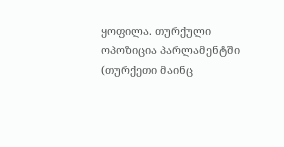ყოფილა. თურქული ოპოზიცია პარლამენტში (თურქეთი მაინც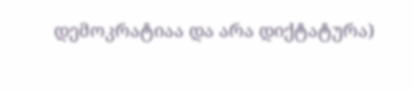დემოკრატიაა და არა დიქტატურა)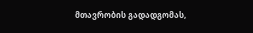მთავრობის გადადგომას,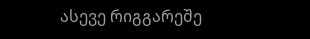ასევე რიგგარეშე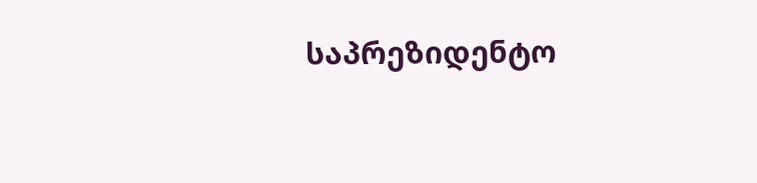საპრეზიდენტო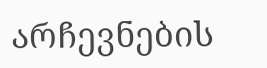არჩევნების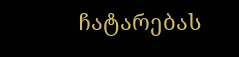ჩატარებას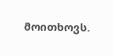მოითხოვს.